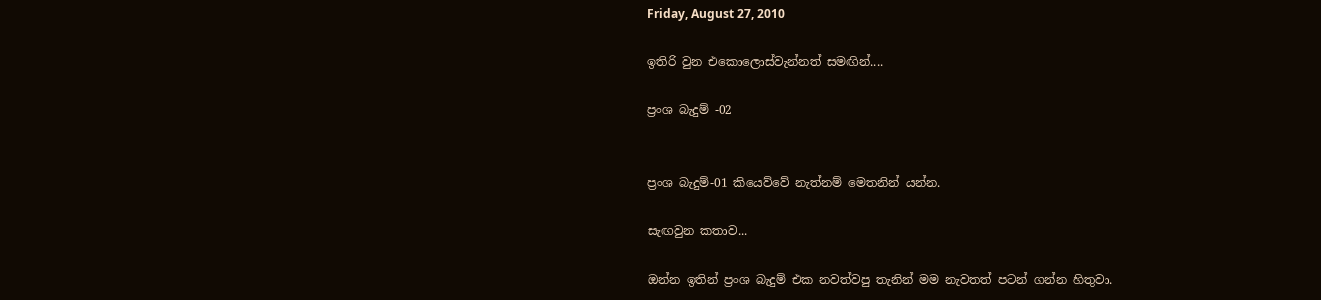Friday, August 27, 2010

ඉතිරි වුන එකොලොස්වැන්නත් සමඟින්....

ප්‍රංශ බැදුම් -02


ප්‍රංශ බැදුම්-01 කියෙව්වේ නැත්නම් මෙතනින් යන්න.

සැඟවුන කතාව...

ඔන්න ඉතින් ප්‍රංශ බැදුම් එක නවත්වපු තැනින් මම නැවතත් පටන් ගන්න හිතුවා.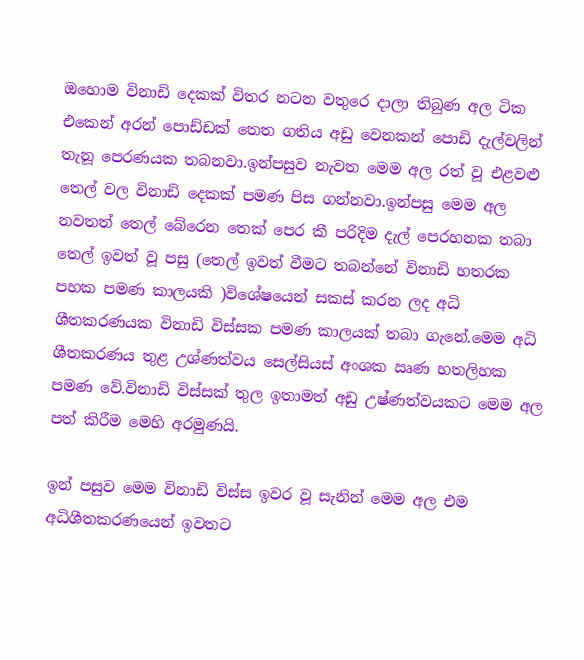ඔහොම විනාඩි දෙකක් විතර නටන වතුරෙ දාලා තිබුණ අල ටික එකෙන් අරන් පොඩ්ඩක් තෙත ගතිය අඩු වෙනකන් පොඩි දැල්වලින් තැනූ පෙරණයක තබනවා.ඉන්පසුව නැවත මෙම අල රත් වූ එළවළු තෙල් වල විනාඩි දෙකක් පමණ පිස ගන්නවා.ඉන්පසු මෙම අල නවතත් තෙල් බේරෙන තෙක් පෙර කී පරිදිම දැල් පෙරහනක තබා තෙල් ඉවත් වූ පසු (තෙල් ඉවත් වීමට තබන්නේ විනාඩි හතරක පහක පමණ කාලයකි )විශේෂයෙන් සකස් කරන ලද අධි ශීතකරණයක විනාඩි විස්සක පමණ කාලයක් තබා ගැනේ.මෙම අධි ශීතකරණය තුළ උශ්ණත්වය සෙල්සියස් අංශක ඍණ හතලිහක පමණ වේ.විනාඩි විස්සක් තුල ඉතාමත් අඩු උෂ්ණත්වයකට මෙම අල පත් කිරීම මෙහි අරමුණයි.

ඉන් පසුව මෙම විනාඩි විස්ස ඉවර වූ සැනින් මෙම අල එම අධිශීතකරණයෙන් ඉවතට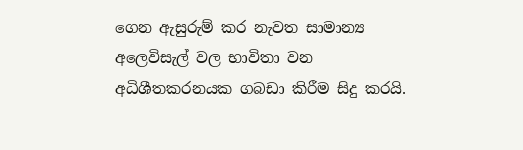ගෙන ඇසුරුම් කර නැවත සාමාන්‍ය අලෙවිසැල් වල භාවිතා වන අධිශීතකරනයක ගබඩා කිරීම සිදු කරයි.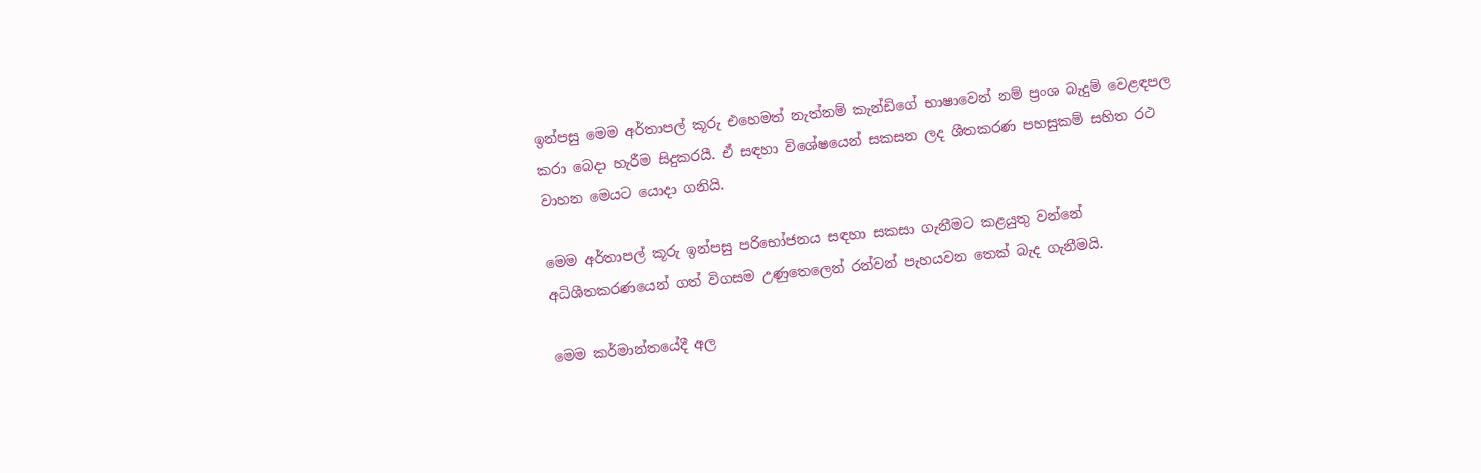ඉන්පසු මෙම අර්තාපල් කූරු එහෙමත් නැත්නම් කැන්ඩිගේ භාෂාවෙන් නම් ප්‍රංශ බැදුම් වෙළඳපල කරා බෙදා හැරීම සිදුකරයී. ඒ සඳහා විශේෂයෙන් සකසන ලද ශීතකරණ පහසුකම් සහිත රථ වාහන මෙයට යොදා ගනියි.

මෙම අර්තාපල් කූරු ඉන්පසු පරිභෝජනය සඳහා සකසා ගැනීමට කළයුතු වන්නේ අධිශීතකරණයෙන් ගත් විගසම උණුතෙලෙන් රන්වන් පැහයවන තෙක් බැද ගැනීමයි.

මෙම කර්මාන්තයේදී අල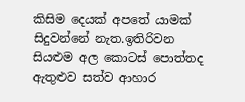කිසිම දෙයක් අපතේ යාමක් සිදුවන්නේ නැත.ඉතිරිවන සියළුම අල කොටස් පොත්තද ඇතුළුව සත්ව ආහාර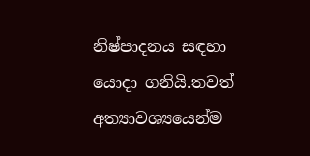නිෂ්පාදනය සඳහා යොදා ගනියි.තවත් අත්‍යාවශ්‍යයෙන්ම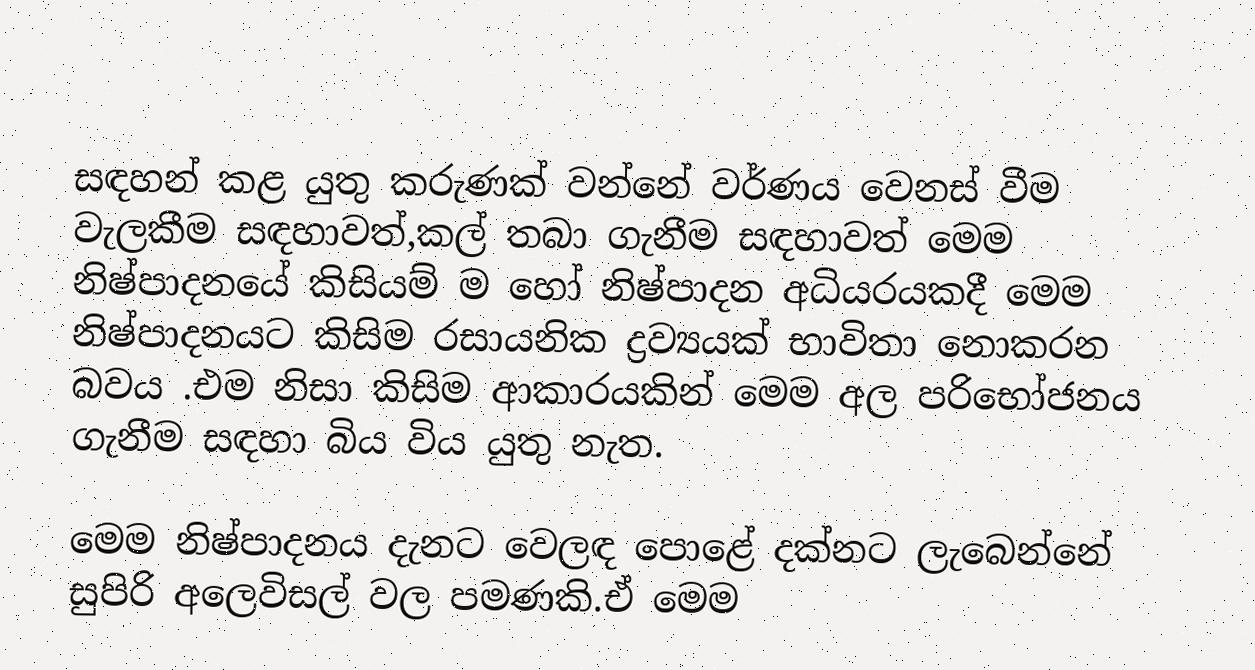සඳහන් කළ යුතු කරුණක් වන්නේ වර්ණය වෙනස් වීම වැලකීම සඳහාවත්,කල් තබා ගැනීම සඳහාවත් මෙම නිෂ්පාදනයේ කිසියම් ම හෝ නිෂ්පාදන අධියරයකදී මෙම නිෂ්පාදනයට කිසිම රසායනික ද්‍රව්‍යයක් භාවිතා නොකරන බවය .එම නිසා කිසිම ආකාරයකින් මෙම අල පරිභෝජනය ගැනීම සඳහා බිය විය යුතු නැත.

මෙම නිෂ්පාදනය දැනට වෙලඳ පොළේ දක්නට ලැබෙන්නේ සුපිරි අලෙවිසල් වල පමණකි.ඒ මෙම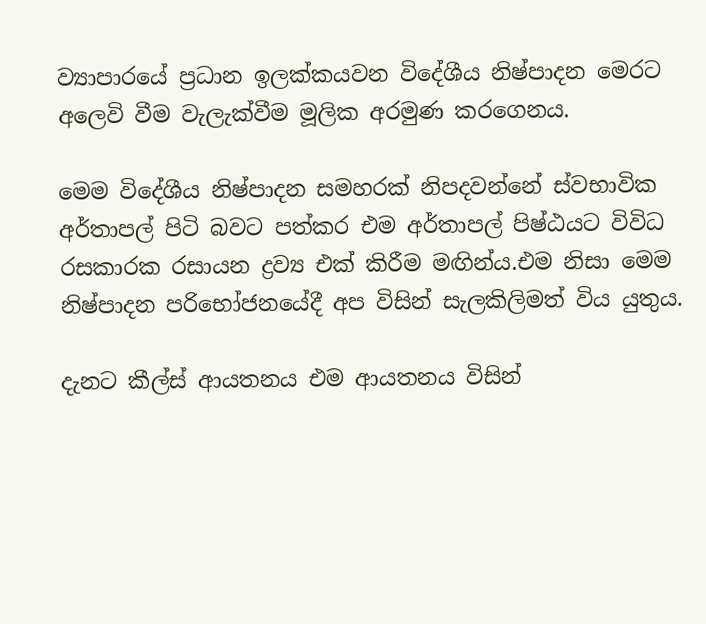ව්‍යාපාරයේ ප්‍රධාන ඉලක්කයවන විදේශීය නිෂ්පාදන මෙරට අලෙවි වීම වැලැක්වීම මූලික අරමුණ කරගෙනය.

මෙම විදේශීය නිෂ්පාදන සමහරක් නිපදවන්නේ ස්වභාවික අර්තාපල් පිටි බවට පත්කර එම අර්තාපල් පිෂ්ඨයට විවිධ රසකාරක රසායන ද්‍රව්‍ය එක් කිරීම මඟින්ය.එම නිසා මෙම නිෂ්පාදන පරිභෝජනයේදී අප විසින් සැලකිලිමත් විය යුතුය.

දැනට කීල්ස් ආයතනය එම ආයතනය විසින්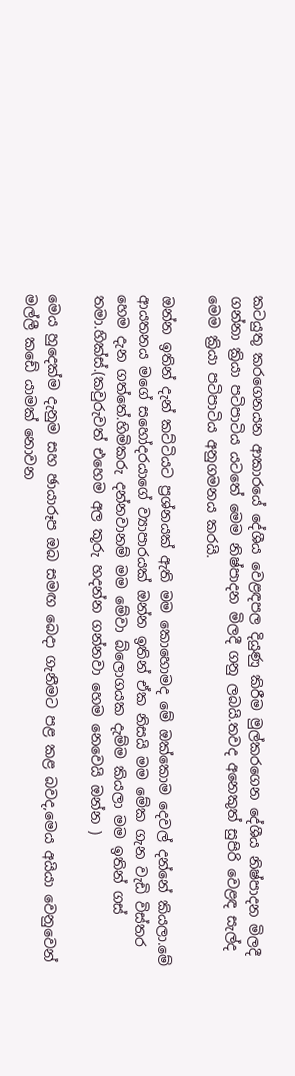කටයුතු කරගෙනයන ආකාරයේ දේශීය වෙළඳපල දියුණු කිරීම මුල්කරගෙන දේශීය නිෂ්පාදන මිලදී ගන්නා ක්‍රියා පටිපාටිය යටතේ මෙම නිෂ්පාදන මිලදී ගනු ලබයි.තවද අනෙකුත් සුපිරි වෙළඳ සැල්ද මෙම ක්‍රියා පටිපාටිය අනුගමනය කරයි.

ඔන්න ඉතින් දැන් කට්ටියට ප්‍රශ්නයක් ඇති මම කොහොමද මේ ඔක්කොම දෙවල් දන්නේ කියලා.මේ ආයතනය මගේ සහෝදරයාගේ ව්‍යාපාරයක් ඔන්න ඉතින් ඒක නිසයි මම මේක ගැන වැඩි විස්තර හෙම දැන ගත්තේ.හිමිකරු දන්නවානම් මම මේවා බ්ලොගයක දැම්ම කියලා මම ඉතින් ගස් තමා.හික්ස්.(කවුරුවත් එහෙම අල කූරු හදන්න ගන්නවා හෙම නෙවෙයි ඔන්න )

මෙය හුදෙක්ම දැනුම සහ ඡායාරූප ඔබ සමඟ බෙදා ගැනීමට පළ කළ බවද,මෙය අයියා වෙනුවෙන් මල්ලී කඩේ යාමක් නොවන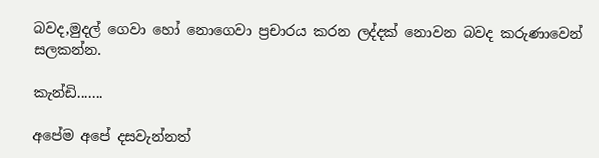බවද,මුදල් ගෙවා හෝ නොගෙවා ප්‍රචාරය කරන ලද්දක් නොවන බවද කරුණාවෙන් සලකන්න.

කැන්ඩි.......

අපේම අපේ දසවැන්නත්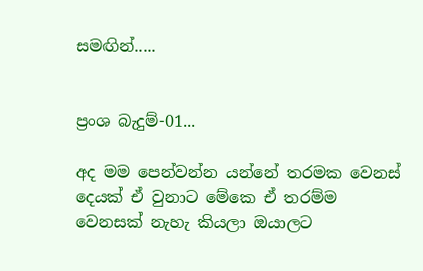සමඟින්.....


ප්‍රංශ බැදුම්-01...

අද මම පෙන්වන්න යන්නේ තරමක වෙනස් දෙයක් ඒ වුනාට මේකෙ ඒ තරම්ම වෙනසක් නැහැ කියලා ඔයාලට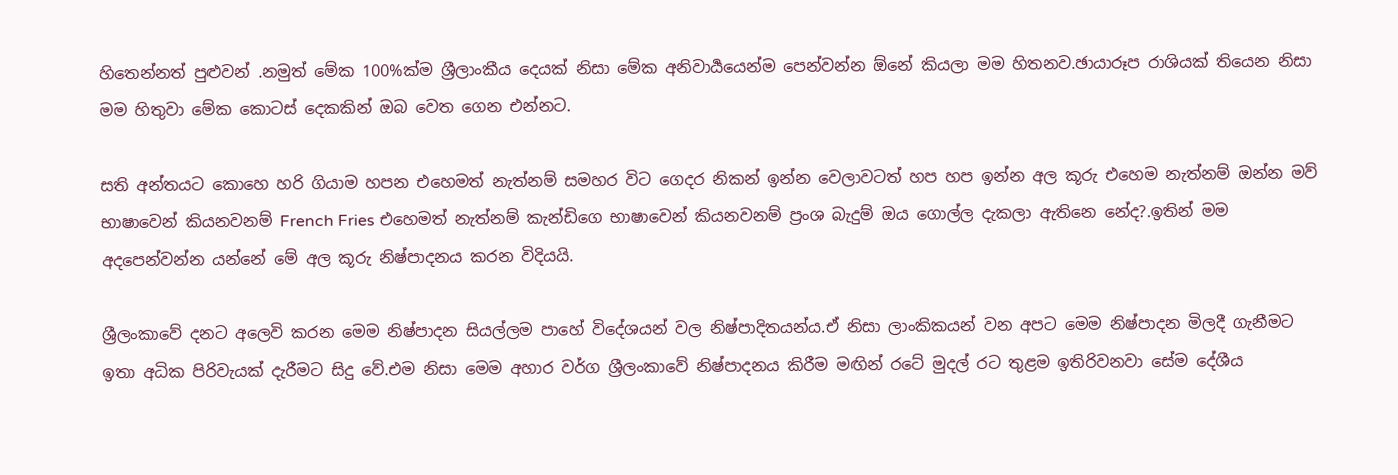හිතෙන්නත් පුළුවන් .නමුත් මේක 100%ක්ම ශ්‍රීලාංකීය දෙයක් නිසා මේක අනිවාර්‍යයෙන්ම පෙන්වන්න ඕනේ කියලා මම හිතනව.ඡායාරූප රාශියක් තියෙන නිසා මම හිතුවා මේක කොටස් දෙකකින් ඔබ වෙත ගෙන එන්නට.

සති අන්තයට කොහෙ හරි ගියාම හපන එහෙමත් නැත්නම් සමහර විට ගෙදර නිකන් ඉන්න වෙලාවටත් හප හප ඉන්න අල කූරු එහෙම නැත්නම් ඔන්න මව් භාෂාවෙන් කියනවනම් French Fries එහෙමත් නැත්නම් කැන්ඩිගෙ භාෂාවෙන් කියනවනම් ප්‍රංශ බැදුම් ඔය ගොල්ල දැකලා ඇතිනෙ නේද?.ඉතින් මම අදපෙන්වන්න යන්නේ මේ අල කූරු නිෂ්පාදනය කරන විදියයි.

ශ්‍රීලංකාවේ දනට අලෙවි කරන මෙම නිෂ්පාදන සියල්ලම පාහේ විදේශයන් වල නිෂ්පාදිතයන්ය.ඒ නිසා ලාංකිකයන් වන අපට මෙම නිෂ්පාදන මිලදී ගැනීමට ඉතා අධික පිරිවැයක් දැරීමට සිදු වේ.එම නිසා මෙම අහාර වර්ග ශ්‍රීලංකාවේ නිෂ්පාදනය කිරීම මඟින් රටේ මුදල් රට තුළම ඉතිරිවනවා සේම දේශීය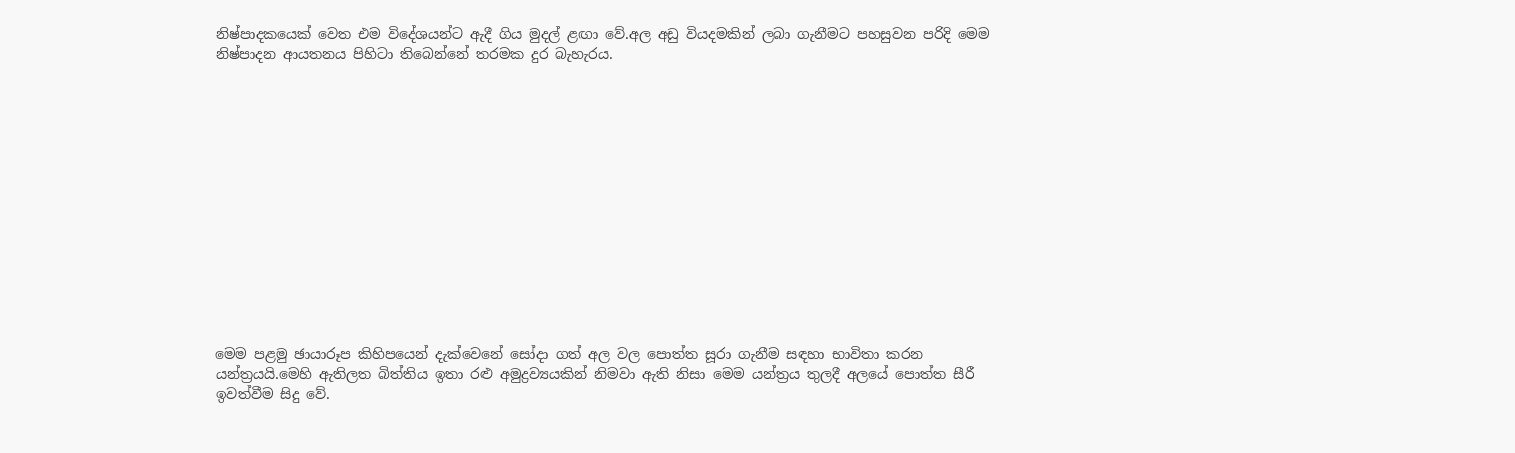නිෂ්පාදකයෙක් වෙත එම විදේශයන්ට ඇදී ගිය මුදල් ළඟා වේ.අල අඩු වියදමකින් ලබා ගැනීමට පහසුවන පරිදි මෙම නිෂ්පාදන ආයතනය පිහිටා තිබෙන්නේ තරමක දුර බැහැරය.














මෙම පළමු ඡායාරූප කිහිපයෙන් දැක්වෙනේ සෝදා ගත් අල වල පොත්ත සූරා ගැනීම සඳහා භාවිතා කරන යන්ත්‍රයයි.මෙහි ඇතිලත බිත්තිය ඉතා රළු අමුද්‍රව්‍යයකින් නිමවා ඇති නිසා මෙම යන්ත්‍රය තුලදී අලයේ පොත්ත සීරී ඉවත්වීම සිදු වේ.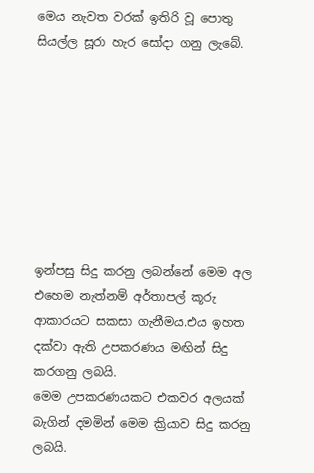මෙය නැවත වරක් ඉතිරි වූ පොතු සියල්ල සූරා හැර සෝදා ගනු ලැබේ.








ඉන්පසු සිදු කරනු ලබන්නේ මෙම අල එහෙම නැත්නම් අර්තාපල් කූරු ආකාරයට සකසා ගැනීමය.එය ඉහත දක්වා ඇති උපකරණය මඟින් සිදු කරගනු ලබයි.
මෙම උපකරණයකට එකවර අලයක් බැගින් දමමින් මෙම ක්‍රියාව සිදු කරනු ලබයි.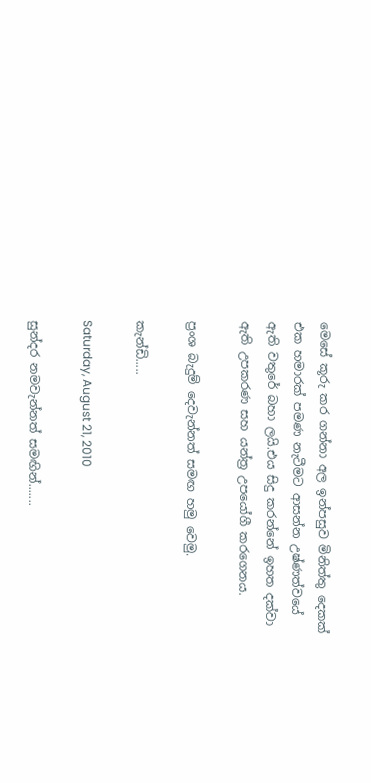මෙසේ කූරු කර ගන්නා අල ඉන්පසුව මිනිත්තු දෙකක් එක හමාරක් පමණ නැටීමට ආසන්න උෂ්ණත්වයේ ඇති වතුරේ බහා ලයි.එය සිදු කරන්නේ ඉහත දක්වා ඇති උපකරණ සහ යන්ත්‍ර උපයෝගී කරගෙනය.

ප්‍රංශ බැදුම් දෙවැන්නත් සමඟ හමු වෙමු.

කැන්ඩි.....

Saturday, August 21, 2010

සුන්දර නමවැන්නත් සමඟින්.......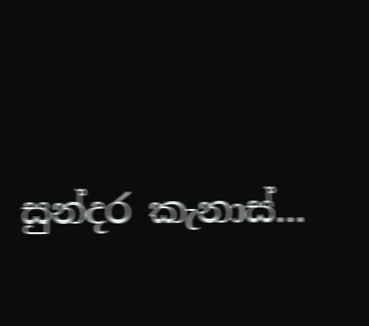සුන්දර කැනාස්...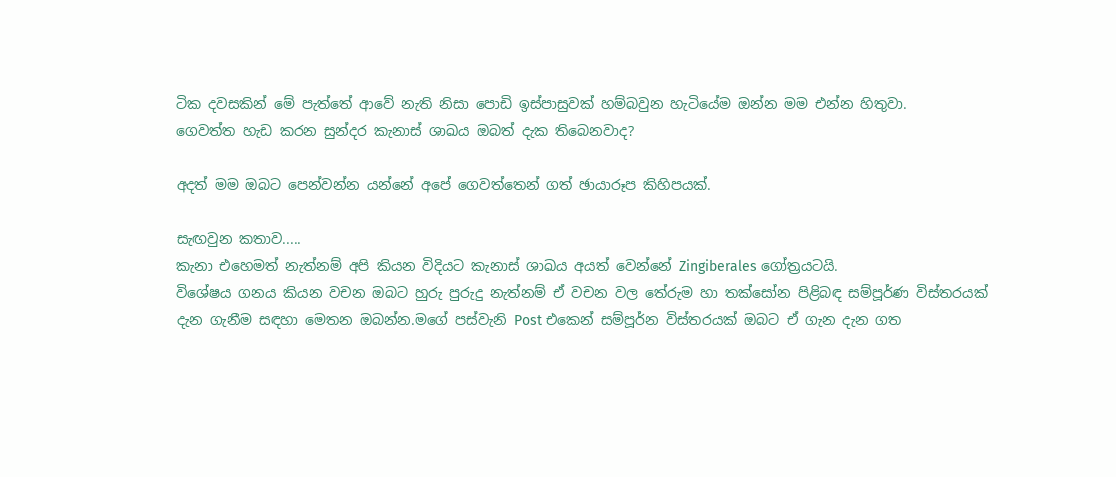ටික දවසකින් මේ පැත්තේ ආවේ නැති නිසා පොඩි ඉස්පාසුවක් හම්බවුන හැටියේම ඔන්න මම එන්න හිතුවා.
ගෙවත්ත හැඩ කරන සුන්දර කැනාස් ශාඛය ඔබත් දැක තිබෙනවාද?

අදත් මම ඔබට පෙන්වන්න යන්නේ අපේ ගෙවත්තෙන් ගත් ඡායාරූප කිහිපයක්.

සැඟවුන කතාව.....
කැනා එහෙමත් නැත්නම් අපි කියන විදියට කැනාස් ශාඛය අයත් වෙන්නේ Zingiberales ගෝත්‍රයටයි.
විශේෂය ගනය කියන වචන ඔබට හුරු පුරුදු නැත්නම් ඒ වචන වල තේරුම හා තක්සෝන පිළිබඳ සම්පූර්ණ විස්තරයක් දැන ගැනීම සඳහා මෙතන ඔබන්න.මගේ පස්වැනි Post එකෙන් සම්පූර්න විස්තරයක් ඔබට ඒ ගැන දැන ගත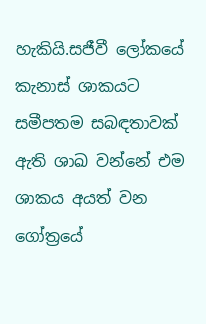හැකියි.සජීවී ලෝකයේ කැනාස් ශාකයට සමීපතම සබඳතාවක් ඇති ශාඛ වන්නේ එම ශාකය අයත් වන ගෝත්‍රයේ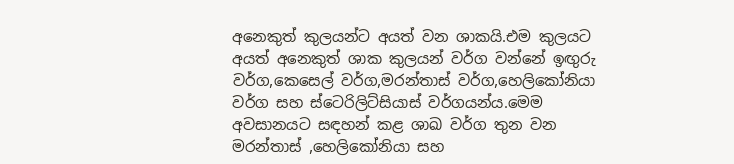අනෙකුත් කුලයන්ට අයත් වන ශාකයි.එම කුලයට අයත් අනෙකුත් ශාක කුලයන් වර්ග වන්නේ ඉඟුරු වර්ග,කෙසෙල් වර්ග,මරන්තාස් වර්ග,හෙලිකෝනියා වර්ග සහ ස්ටෙරිලිට්සියාස් වර්ගයන්ය.මෙම අවසානයට සඳහන් කළ ශාඛ වර්ග තුන වන මරන්තාස් ,හෙලිකෝනියා සහ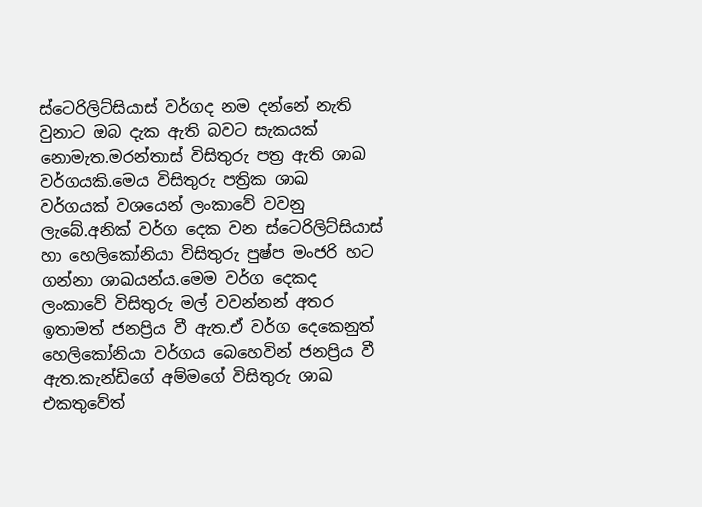ස්ටෙරිලිට්සියාස් වර්ගද නම දන්නේ නැති වුනාට ඔබ දැක ඇති බවට සැකයක් නොමැත.මරන්තාස් විසිතුරු පත්‍ර ඇති ශාඛ වර්ගයකි.මෙය විසිතුරු පත්‍රික ශාඛ වර්ගයක් වශයෙන් ලංකාවේ වවනු ලැබේ.අනික් වර්ග දෙක වන ස්ටෙරිලිට්සියාස් හා හෙලිකෝනියා විසිතුරු පුෂ්ප මංජරි හට ගන්නා ශාඛයන්ය.මෙම වර්ග දෙකද ලංකාවේ විසිතුරු මල් වවන්නන් අතර ඉතාමත් ජනප්‍රිය වී ඇත.ඒ වර්ග දෙකෙනුත් හෙලිකෝනියා වර්ගය බෙහෙවින් ජනප්‍රිය වී ඇත.කැන්ඩිගේ අම්මගේ විසිතුරු ශාඛ එකතුවේත්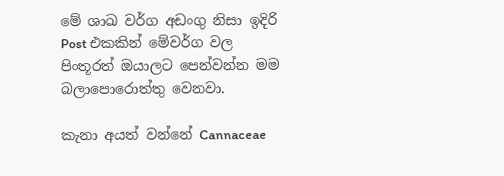මේ ශාඛ වර්ග අඩංගු නිසා ඉදිරි Post එකකින් මේවර්ග වල පිංතූරත් ඔයාලට පෙන්වන්න මම බලාපොරොත්තු වෙනවා.

කැනා අයත් වන්නේ Cannaceae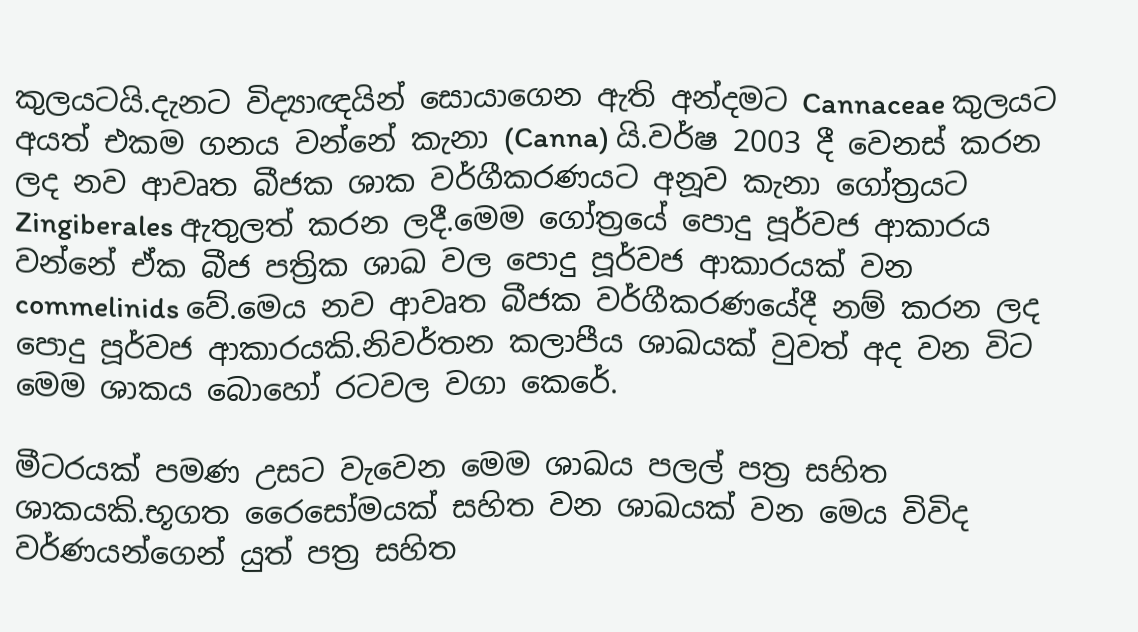කුලයටයි.දැනට විද්‍යාඥයින් සොයාගෙන ඇති අන්දමට Cannaceae කුලයට අයත් එකම ගනය වන්නේ කැනා (Canna) යි.වර්ෂ 2003 දී වෙනස් කරන ලද නව ආවෘත බීජක ශාක වර්ගීකරණයට අනූව කැනා ගෝත්‍රයට Zingiberales ඇතුලත් කරන ලදී.මෙම ගෝත්‍රයේ පොදු පූර්වජ ආකාරය වන්නේ ඒක බීජ පත්‍රික ශාඛ වල පොදු පූර්වජ ආකාරයක් වන commelinids වේ.මෙය නව ආවෘත බීජක වර්ගීකරණයේදී නම් කරන ලද පොදු පූර්වජ ආකාරයකි.නිවර්තන කලාපීය ශාඛයක් වුවත් අද වන විට මෙම ශාකය බොහෝ රටවල වගා කෙරේ.

මීටරයක් පමණ උසට වැවෙන මෙම ශාඛය පලල් පත්‍ර සහිත ශාකයකි.භූගත රෛසෝමයක් සහිත වන ශාඛයක් වන මෙය විවිද වර්ණයන්ගෙන් යුත් පත්‍ර සහිත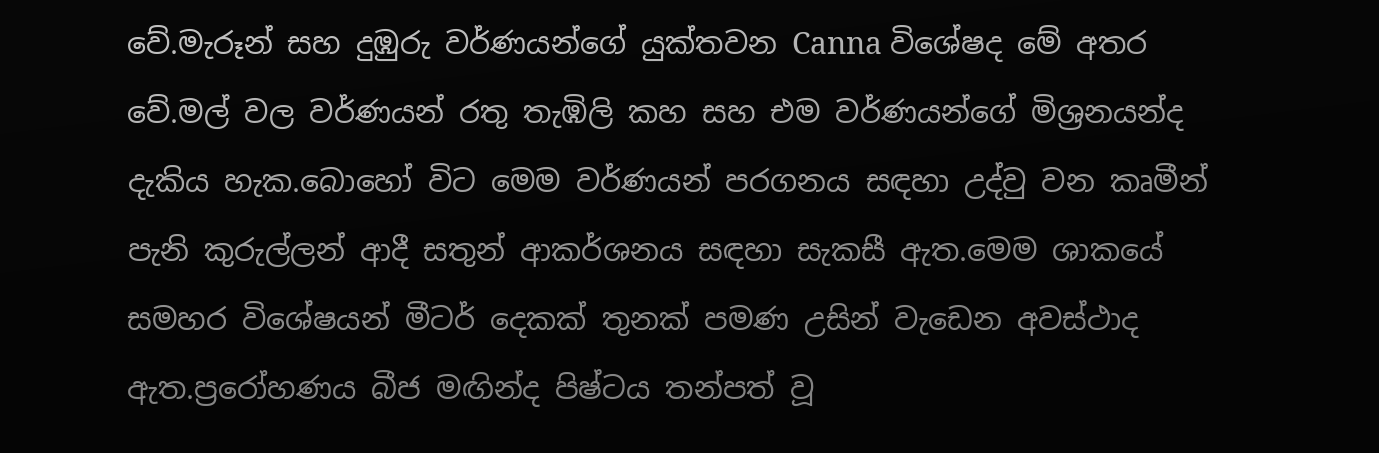වේ.මැරූන් සහ දුඹුරු වර්ණයන්ගේ යුක්තවන Canna විශේෂද මේ අතර වේ.මල් වල වර්ණයන් රතු තැඹිලි කහ සහ එම වර්ණයන්ගේ මිශ්‍රනයන්ද දැකිය හැක.බොහෝ විට මෙම වර්ණයන් පරගනය සඳහා උද්වු වන කෘමීන් පැනි කුරුල්ලන් ආදී සතුන් ආකර්ශනය සඳහා සැකසී ඇත.මෙම ශාකයේ සමහර විශේෂයන් මීටර් දෙකක් තුනක් පමණ උසින් වැඩෙන අවස්ථාද ඇත.ප්‍රරෝහණය බීජ මඟින්ද පිෂ්ටය තන්පත් වූ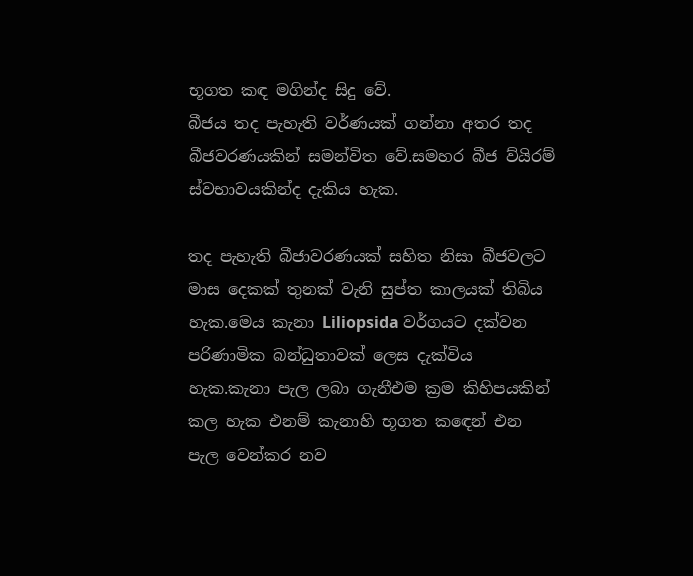භූගත කඳ මගින්ද සිදු වේ.
බීජය තද පැහැති වර්ණයක් ගන්නා අතර තද බීජවරණයකින් සමන්විත වේ.සමහර බීජ ව්යිරම් ස්වභාවයකින්ද දැකිය හැක.

තද පැහැති බීජාවරණයක් සහිත නිසා බීජවලට මාස දෙකක් තුනක් වැනි සුප්ත කාලයක් තිබිය හැක.මෙය කැනා Liliopsida වර්ගයට දක්වන පරිණාමික බන්ධුතාවක් ලෙස දැක්විය හැක.කැනා පැල ලබා ගැනීඑම ක්‍රම කිහිපයකින් කල හැක එනම් කැනාහි භූගත කඳෙන් එන පැල වෙන්කර නව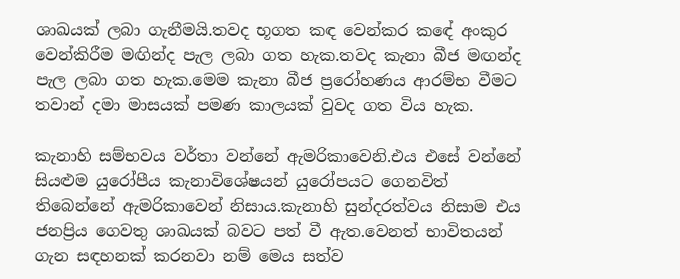ශාඛයක් ලබා ගැනීමයි.තවද භූගත කඳ වෙන්කර කඳේ අංකුර වෙන්කිරීම මඟින්ද පැල ලබා ගත හැක.තවද කැනා බීජ මඟන්ද පැල ලබා ගත හැක.මෙම කැනා බීජ ප්‍රරෝහණය ආරම්භ වීමට තවාන් දමා මාසයක් පමණ කාලයක් වුවද ගත විය හැක.

කැනාහි සම්භවය වර්තා වන්නේ ඇමරිකාවෙනි.එය එසේ වන්නේ සියළුම යුරෝපීය කැනාවිශේෂයන් යුරෝපයට ගෙනවිත් තිබෙන්නේ ඇමරිකාවෙන් නිසාය.කැනාහි සුන්දරත්වය නිසාම එය ජනප්‍රිය ගෙවතු ශාඛයක් බවට පත් වී ඇත.වෙනත් භාවිතයන් ගැන සඳහනක් කරනවා නම් මෙය සත්ව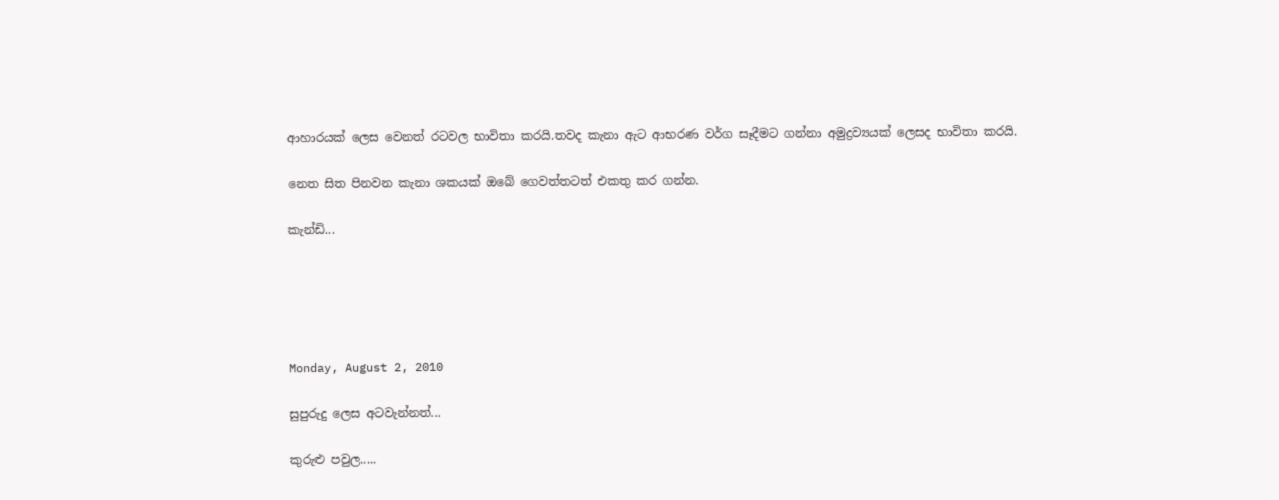ආහාරයක් ලෙස වෙනත් රටවල භාවිතා කරයි.තවද කැනා ඇට ආභරණ වර්ග සෑදීමට ගන්නා අමුද්‍රව්‍යයක් ලෙසද භාවිතා කරයි.

නෙත සිත පිනවන කැනා ශකයක් ඔබේ ගෙවත්තටත් එකතු කර ගන්න.

කැන්ඩි...





Monday, August 2, 2010

සුපුරුදු ලෙස අටවැන්නත්...

කුරුළු පවුල.....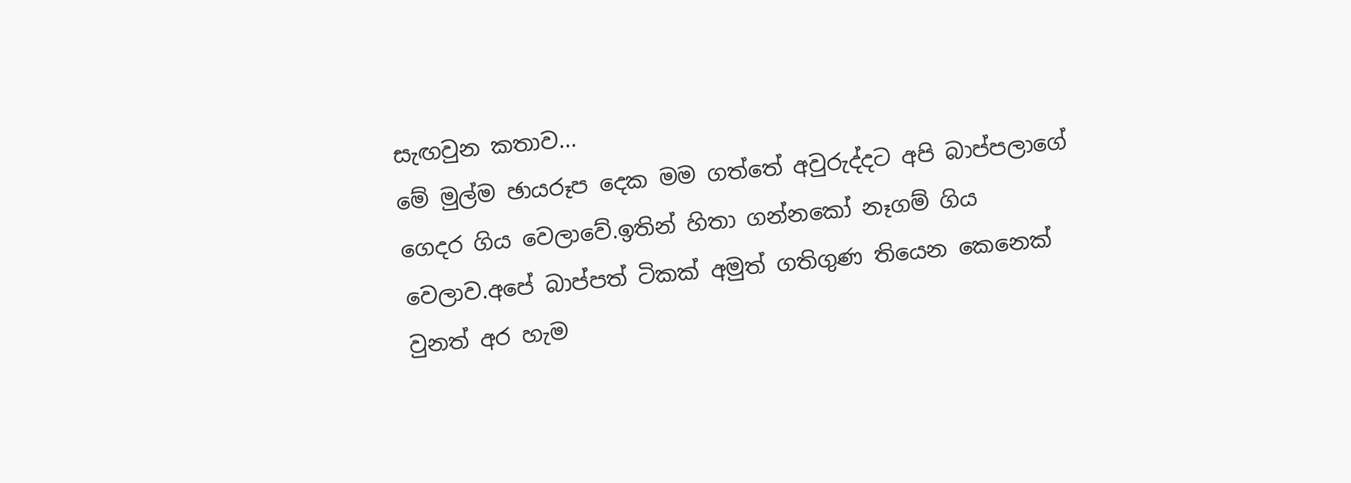සැඟවුන කතාව...
මේ මුල්ම ඡායරූප දෙක මම ගත්තේ අවුරුද්දට අපි බාප්පලාගේ ගෙදර ගිය වෙලාවේ.ඉතින් හිතා ගන්නකෝ නෑගම් ගිය වෙලාව.අපේ බාප්පත් ටිකක් අමුත් ගතිගුණ තියෙන කෙනෙක් වුනත් අර හැම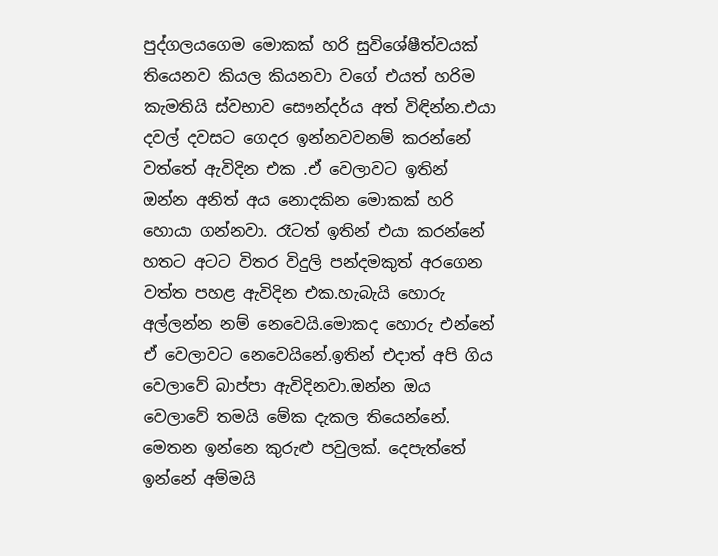පුද්ගලයගෙම මොකක් හරි සුවිශේෂීත්වයක් තියෙනව කියල කියනවා වගේ එයත් හරිම කැමතියි ස්වභාව සෞන්දර්ය අත් විඳින්න.එයා දවල් දවසට ගෙදර ඉන්නවවනම් කරන්නේ වත්තේ ඇවිදින එක .ඒ වෙලාවට ඉතින් ඔන්න අනිත් අය නොදකින මොකක් හරි හොයා ගන්නවා. රෑටත් ඉතින් එයා කරන්නේ හතට අටට විතර විදුලි පන්දමකුත් අරගෙන වත්ත පහළ ඇවිදින එක.හැබැයි හොරු අල්ලන්න නම් නෙවෙයි.මොකද හොරු එන්නේ ඒ වෙලාවට නෙවෙයිනේ.ඉතින් එදාත් අපි ගිය වෙලාවේ බාප්පා ඇවිදිනවා.ඔන්න ඔය වෙලාවේ තමයි මේක දැකල තියෙන්නේ. මෙතන ඉන්නෙ කුරුළු පවුලක්. දෙපැත්තේ ඉන්නේ අම්මයි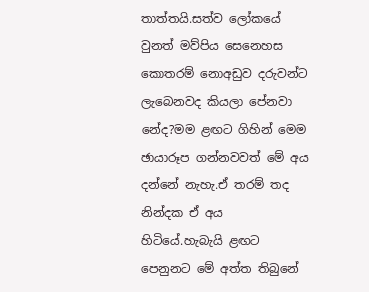තාත්තයි.සත්ව ලෝකයේ වුනත් මව්පිය සෙනෙහස කොතරම් නොඅඩුව දරුවන්ට ලැබෙනවද කියලා පේනවා නේද?මම ළඟට ගිහින් මෙම ඡායාරූප ගන්නවවත් මේ අය දන්නේ නැහැ.ඒ තරම් තද නින්දක ඒ අය හිටියේ.හැබැයි ළඟට පෙනුනට මේ අත්ත තිබුනේ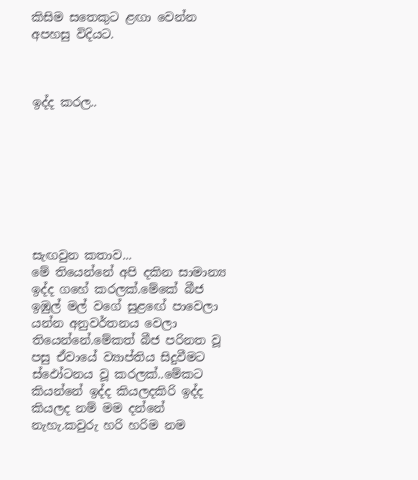කිසිම සතෙකුට ළඟා වෙන්න අපහසු විදියට.



ඉද්ද කරල..








සැඟවුන කතාව...
මේ තියෙන්නේ අපි දකින සාමාන්‍ය ඉද්ද ගහේ කරලක්.මේකේ බීජ ඉඹුල් මල් වගේ සුළඟේ පාවෙලා යන්න අනුවර්තනය වෙලා තියෙන්නේ.මේකත් බීජ පරිනත වූ පසු ඒවායේ ව්‍යාප්තිය සිදුවීමට ස්ඵෝටනය වූ කරලක්..මේකට කියන්නේ ඉද්ද කියලදකිරි ඉද්ද කියලද නම් මම දන්නේ නැහැ.කවුරු හරි හරිම නම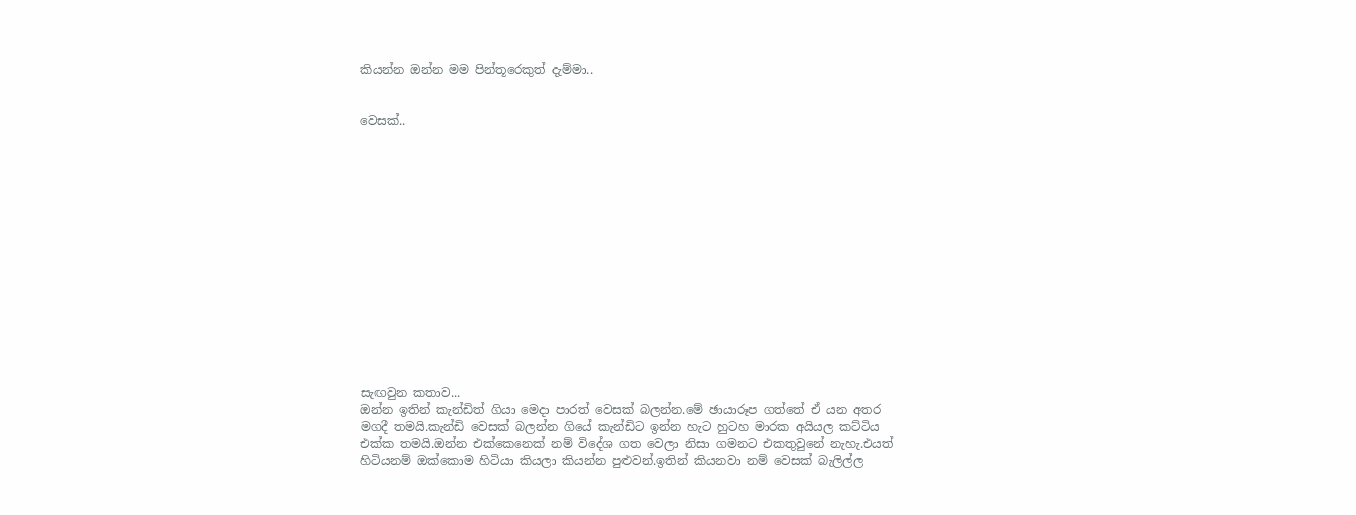කියන්න ඔන්න මම පින්තූරෙකුත් දැම්මා..


වෙසක්..















සැඟවුන කතාව...
ඔන්න ඉතින් කැන්ඩිත් ගියා මෙදා පාරත් වෙසක් බලන්න.මේ ඡායාරූප ගත්තේ ඒ යන අතර මගදී තමයි.කැන්ඩි වෙසක් බලන්න ගියේ කැන්ඩිට ඉන්න හැට හුටහ මාරක අයියල කට්ටිය එක්ක තමයි.ඔන්න එක්කෙනෙක් නම් විදේශ ගත වෙලා නිසා ගමනට එකතුවුනේ නැහැ.එයත් හිටියනම් ඔක්කොම හිටියා කියලා කියන්න පුළුවන්.ඉතින් කියනවා නම් වෙසක් බැලිල්ල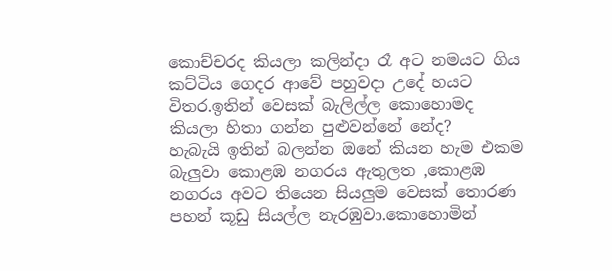කොච්චරද කියලා කලින්දා රෑ අට නමයට ගිය කට්ටිය ගෙදර ආවේ පහුවදා උදේ හයට විතර.ඉතින් වෙසක් බැලිල්ල කොහොමද කියලා හිතා ගන්න පුළුවන්නේ නේද?
හැබැයි ඉතින් බලන්න ඔනේ කියන හැම එකම බැලුවා කොළඹ නගරය ඇතුලත ,කොළඹ නගරය අවට තියෙන සියලුම වෙසක් තොරණ පහන් කූඩු සියල්ල නැරඹුවා.කොහොමින්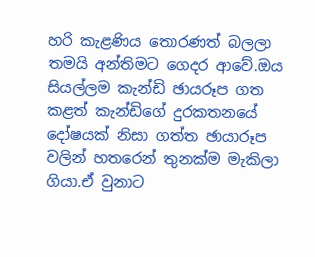හරි කැළණිය තොරණත් බලලා තමයි අන්තිමට ගෙදර ආවේ.ඔය සියල්ලම කැන්ඩි ඡායරූප ගත කළත් කැන්ඩිගේ දුරකතනයේ දෝෂයක් නිසා ගත්ත ඡායාරූප වලින් හතරෙන් තුනක්ම මැකිලා ගියා.ඒ වුනාට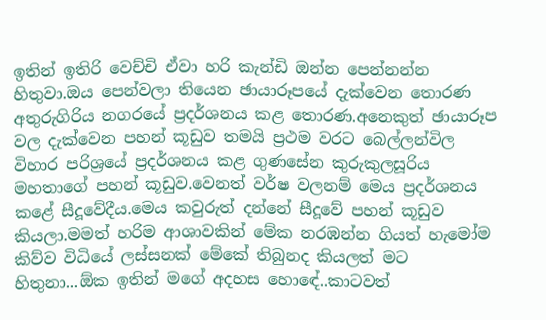ඉතින් ඉතිරි වෙච්චි ඒවා හරි කැන්ඩි ඔන්න පෙන්නන්න හිතුවා.ඔය පෙන්වලා තියෙන ඡායාරූපයේ දැක්වෙන තොරණ අතුරුගිරිය නගරයේ ප්‍රදර්ශනය කළ තොරණ.අනෙකුත් ඡායාරූප වල දැක්වෙන පහන් කූඩුව තමයි ප්‍රථම වරට බෙල්ලන්විල විහාර පරිශ්‍රයේ ප්‍රදර්ශනය කළ ගුණසේන කුරුකුලසූරිය මහතාගේ පහන් කූඩුව.වෙනත් වර්ෂ වලනම් මෙය ප්‍රදර්ශනය කළේ සීදූවේදීය.මෙය කවුරුත් දන්නේ සීදූවේ පහන් කූඩුව කියලා.මමත් හරිම ආශාවකින් මේක නරඹන්න ගියත් හැමෝම කිව්ව විධියේ ලස්සනක් මේකේ තිබුනද කියලත් මට හිතුනා...ඕක ඉතින් මගේ අදහස හොඳේ..කාටවත්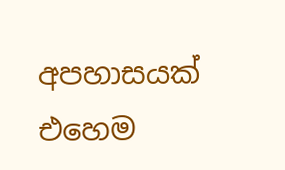අපහාසයක් එහෙම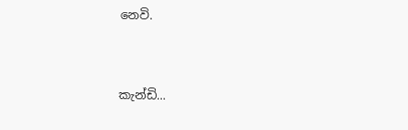නෙවි.


කැන්ඩි...